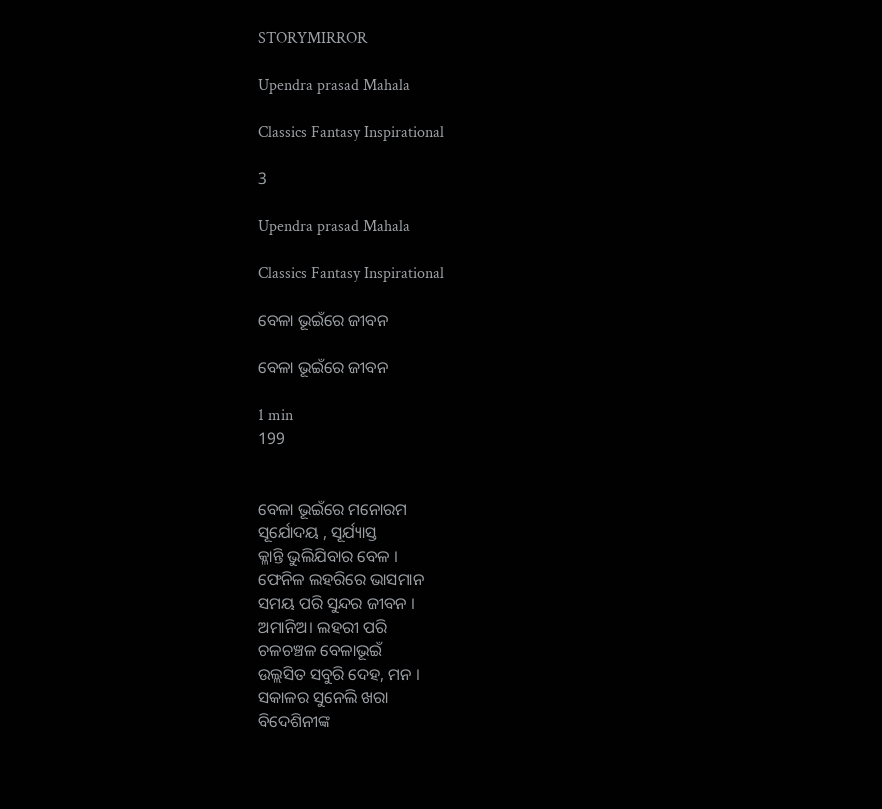STORYMIRROR

Upendra prasad Mahala

Classics Fantasy Inspirational

3

Upendra prasad Mahala

Classics Fantasy Inspirational

ବେଳା ଭୂଇଁରେ ଜୀବନ

ବେଳା ଭୂଇଁରେ ଜୀବନ

1 min
199


ବେଳା ଭୂଇଁରେ ମନୋରମ
ସୂର୍ଯୋଦୟ , ସୂର୍ଯ୍ୟାସ୍ତ
କ୍ଳାନ୍ତି ଭୁଲିଯିବାର ବେଳ ।
ଫେନିଳ ଲହରିରେ ଭାସମାନ
ସମୟ ପରି ସୁନ୍ଦର ଜୀବନ ।
ଅମାନିଅ। ଲହରୀ ପରି
ଚଳଚଞ୍ଚଳ ବେଳାଭୂଇଁ
ଉଲ୍ଲସିତ ସବୁରି ଦେହ, ମନ ।
ସକାଳର ସୁନେଲି ଖରା
ବିଦେଶିନୀଙ୍କ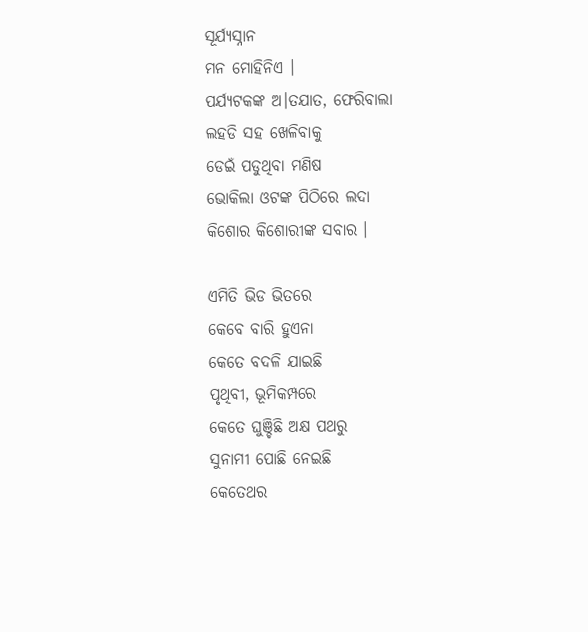ସୂର୍ଯ୍ୟସ୍ନାନ
ମନ ମୋହିନିଏ ।
ପର୍ଯ୍ୟଟକଙ୍କ ଅ।ତଯାତ, ଫେରିବାଲା
ଲହଡି ସହ ଖେଳିବାକୁ
ଡେଇଁ ପଡୁଥିବା ମଣିଷ
ଭୋକିଲା ଓଟଙ୍କ ପିଠିରେ ଲଦା
କିଶୋର କିଶୋରୀଙ୍କ ସବାର ।

ଏମିତି ଭିଡ ଭିତରେ
କେବେ ବାରି ହୁଏନା
କେତେ ବଦଳି ଯାଇଛି
ପୃଥିବୀ, ଭୂମିକମ୍ପରେ
କେତେ ଘୁଞ୍ଚିଛି ଅକ୍ଷ ପଥରୁ
ସୁନାମୀ ପୋଛି ନେଇଛି
କେତେଥର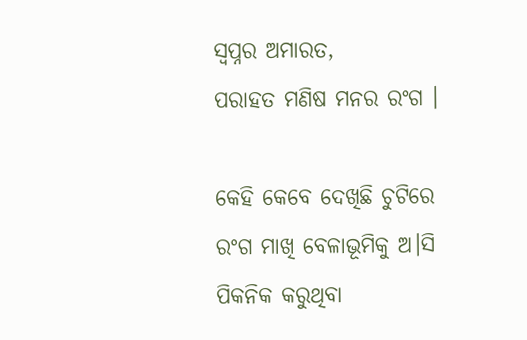ସ୍ବପ୍ନର ଅମାରତ,
ପରାହତ ମଣିଷ ମନର ରଂଗ ।

କେହି କେବେ ଦେଖିଛି ଚୁଟିରେ
ରଂଗ ମାଖି ବେଳାଭୂମିକୁ ଅ।ସି
ପିକନିକ କରୁଥିବା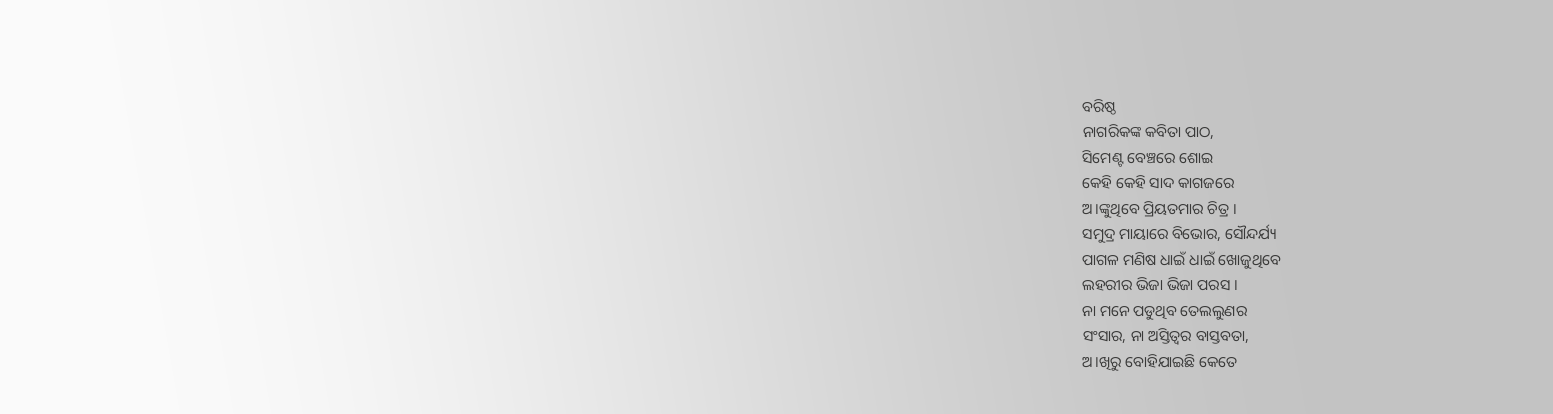ବରିଷ୍ଠ
ନାଗରିକଙ୍କ କବିତା ପାଠ,
ସିମେଣ୍ଟ ବେଞ୍ଚରେ ଶୋଇ
କେହି କେହି ସାଦ କାଗଜରେ
ଅ।ଙ୍କୁଥିବେ ପ୍ରିୟତମାର ଚିତ୍ର ।
ସମୁଦ୍ର ମାୟାରେ ବିଭୋର, ସୌନ୍ଦର୍ଯ୍ୟ
ପାଗଳ ମଣିଷ ଧାଇଁ ଧାଇଁ ଖୋଜୁଥିବେ
ଲହରୀର ଭିଜା ଭିଜା ପରସ ।
ନା ମନେ ପଡୁଥିବ ତେଲଲୁଣର
ସଂସାର, ନା ଅସ୍ତିତ୍ବର ବାସ୍ତବତା,
ଅ।ଖିରୁ ବୋହିଯାଇଛି କେତେ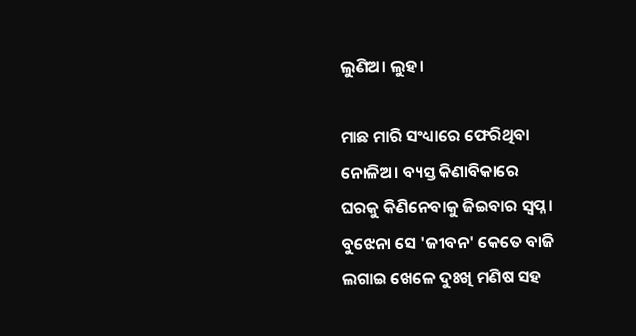ଲୁଣିଅ। ଲୁହ।

ମାଛ ମାରି ସଂଧ୍ୟାରେ ଫେରିଥିବା
ନୋଳିଅ। ବ୍ୟସ୍ତ କିଣାବିକାରେ
ଘରକୁ କିଣିନେବାକୁ ଜିଇବାର ସ୍ବପ୍ନ ।
ବୁଝେନା ସେ 'ଜୀବନ' କେତେ ବାଜି
ଲଗାଇ ଖେଳେ ଦୁଃଖି ମଣିଷ ସହ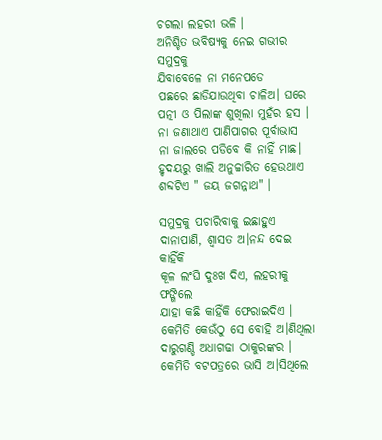ଚଗଲା ଲହରୀ ଭଳି ।
ଅନିଶ୍ଚିତ ଭବିଷ୍ୟକୁ ନେଇ ଗଭୀର ସମୁଦ୍ରକୁ
ଯିବାବେଳେ ନା ମନେପଡେ
ପଛରେ ଛାଡିଯାଉଥିବା ଚାଳିଅ। ଘରେ
ପତ୍ନୀ ଓ ପିଲାଙ୍କ ଶୁଖିଲା ମୁହଁର ହସ ।
ନା ଜଣାଥାଏ ପାଣିପାଗର ପୂର୍ବାଭାସ
ନା ଜାଲରେ ପଡିବେ କି ନାହିଁ ମାଛ।
ହୃଦୟରୁ ଖାଲି ଅନୁଚ୍ଚାରିତ ହେଉଥାଏ
ଶବ୍ଦଟିଏ " ଜୟ ଜଗନ୍ନାଥ" ।

ସମୁଦ୍ରକୁ ପଚାରିବାକୁ ଇଛାହୁଏ
ଦାନାପାଣି, ଶ୍ବାସତ ଅ।ନନ୍ଦ ଦେଇ କାହିଁକି
କୂଳ ଲଂଘି ଦୁଃଖ ଦିଏ, ଲହରୀକୁ ଫଙ୍ଗିଲେ
ଯାହା କଛି କାହିଁକି ଫେରାଇଦିଏ ।
କେମିତି କେଉଁଠୁ ସେ ବୋହି ଅ।ଣିଥିଲା
ଦାରୁଗଣ୍ଡି ଅଧାଗଢା ଠାକୁରଙ୍କର ।
କେମିତି ବଟପତ୍ରରେ ଭାସି ଅ।ସିଥିଲେ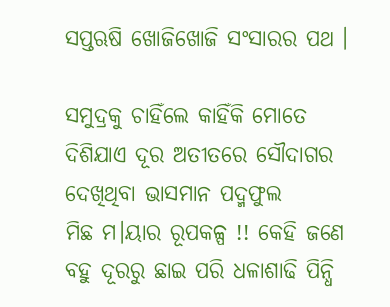ସପ୍ତଋଷି ଖୋଜିଖୋଜି ସଂସାରର ପଥ ।

ସମୁଦ୍ରକୁ ଚାହିଁଲେ କାହିଁକି ମୋତେ
ଦିଶିଯାଏ ଦୂର ଅତୀତରେ ସୌଦାଗର
ଦେଖିଥିବା ଭାସମାନ ପଦ୍ମଫୁଲ
ମିଛ ମ।ୟାର ରୂପକଳ୍ପ !! କେହି ଜଣେ
ବହୁ ଦୂରରୁ ଛାଇ ପରି ଧଳାଶାଢି ପିନ୍ଧି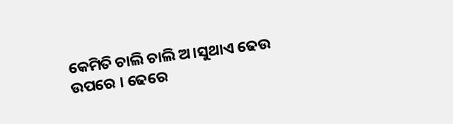କେମିତି ଚାଲି ଚାଲି ଅ।ସୁଥାଏ ଢେଉ
ଉପରେ । ଢେରେ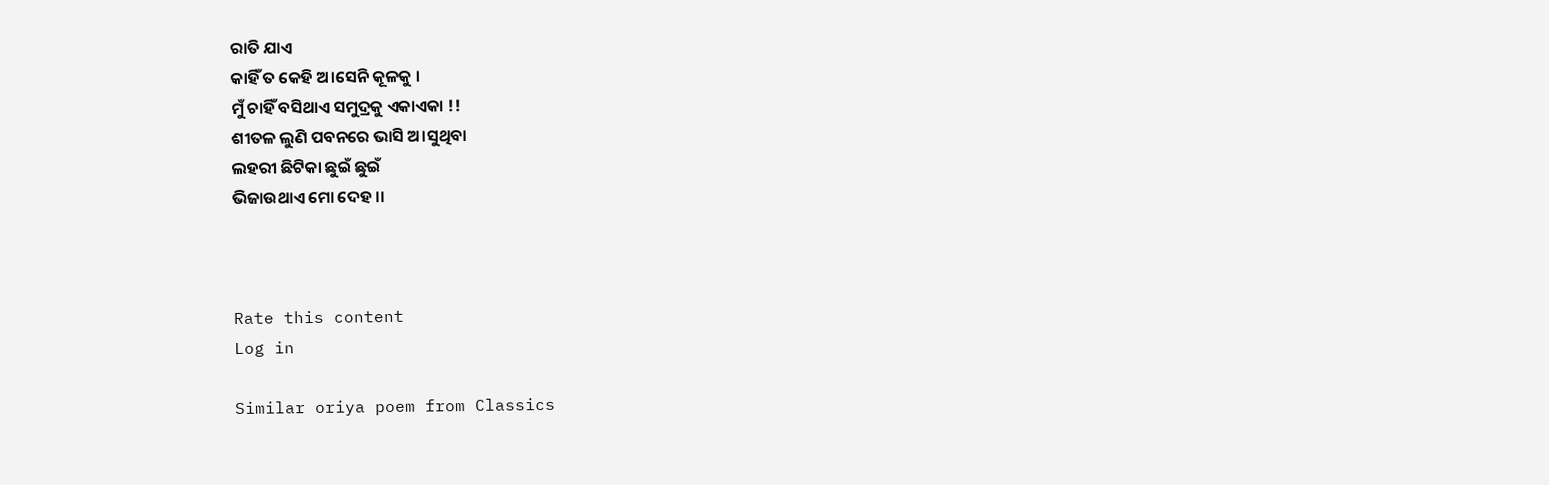ରାତି ଯାଏ
କାହିଁ ତ କେହି ଅ।ସେନି କୂଳକୁ ।
ମୁଁ ଚାହିଁ ବସିଥାଏ ସମୁଦ୍ରକୁ ଏକାଏକା !!
ଶୀତଳ ଲୁଣି ପବନରେ ଭାସି ଅ।ସୁଥିବା
ଲହରୀ ଛିଟିକା ଛୁଇଁ ଛୁଇଁ
ଭିଜାଉଥାଏ ମୋ ଦେହ ।।



Rate this content
Log in

Similar oriya poem from Classics